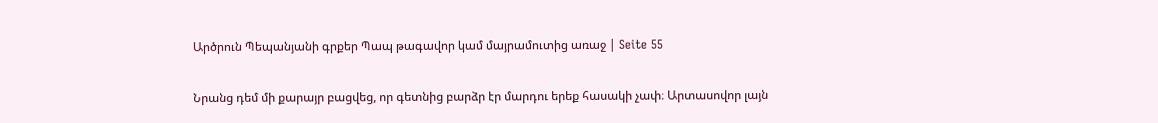Արծրուն Պեպանյանի գրքեր Պապ թագավոր կամ մայրամուտից առաջ | Seite 55

Նրանց դեմ մի քարայր բացվեց, որ գետնից բարձր էր մարդու երեք հասակի չափ։ Արտասովոր լայն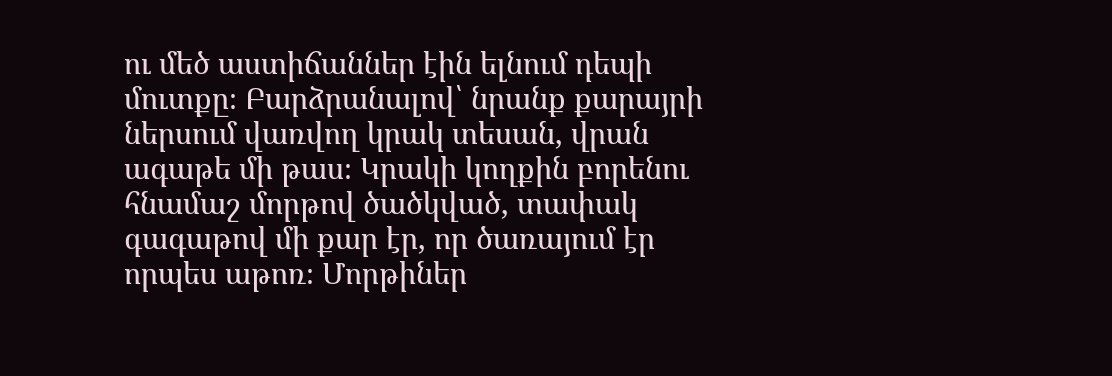ու մեծ աստիճաններ էին ելնում դեպի մուտքը։ Բարձրանալով՝ նրանք քարայրի ներսում վառվող կրակ տեսան, վրան ագաթե մի թաս։ Կրակի կողքին բորենու հնամաշ մորթով ծածկված, տափակ գագաթով մի քար էր, որ ծառայում էր որպես աթոռ։ Մորթիներ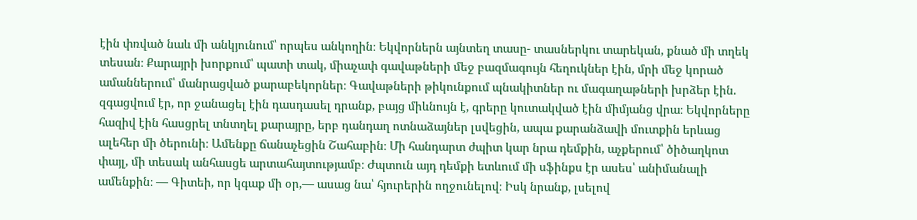էին փռված նաև մի անկյունում՝ որպես անկողին։ Եկվորներն այնտեղ տասը- տասներկու տարեկան, քնած մի տղեկ տեսան։ Քարայրի խորքում՝ պատի տակ, միաչափ գավաթների մեջ բազմագույն հեղուկներ էին, մրի մեջ կորած ամաններում՝ մանրացված քարաբեկորներ։ Գավաթների թիկունքում պնակիտներ ու մագաղաթների խրձեր էին. զգացվում էր, որ ջանացել էին դասդասել դրանք, բայց միևնույն է, գրերը կուտակված էին միմյանց վրա։ Եկվորները հազիվ էին հասցրել տնտղել քարայրը, երբ դանդաղ ոտնաձայներ լսվեցին, ապա քարանձավի մուտքին երևաց ալեհեր մի ծերունի։ Ամենքը ճանաչեցին Շահաբին։ Մի հանդարտ ժպիտ կար նրա դեմքին, աչքերում՝ ծիծաղկոտ փայլ, մի տեսակ անհասցե արտահայտությամբ։ Ժպտուն այդ դեմքի ետևում մի սֆինքս էր ասես՝ անիմանալի ամենքին։ — Գիտեի, որ կգաք մի օր,— ասաց նա՝ հյուրերին ողջունելով։ Իսկ նրանք, լսելով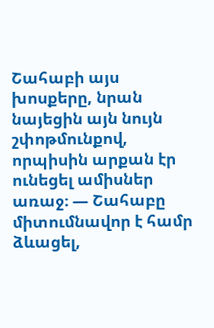Շահաբի այս խոսքերը, նրան նայեցին այն նույն շփոթմունքով, որպիսին արքան էր ունեցել ամիսներ առաջ։ — Շահաբը միտումնավոր է համր ձևացել,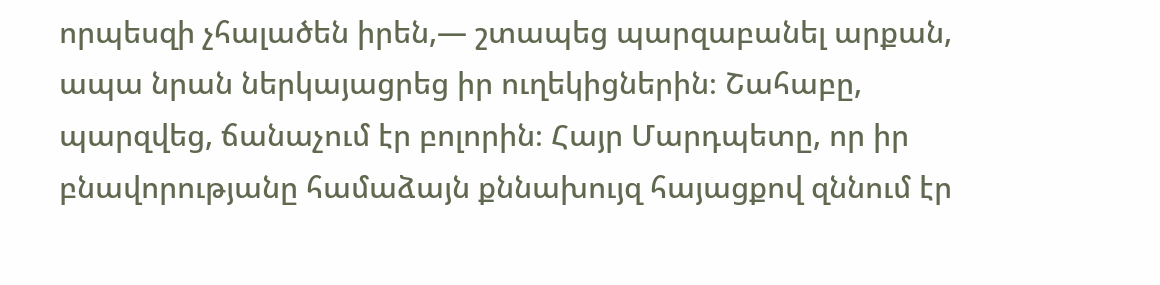որպեսզի չհալածեն իրեն,— շտապեց պարզաբանել արքան, ապա նրան ներկայացրեց իր ուղեկիցներին։ Շահաբը, պարզվեց, ճանաչում էր բոլորին։ Հայր Մարդպետը, որ իր բնավորությանը համաձայն քննախույզ հայացքով զննում էր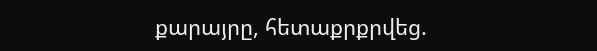քարայրը, հետաքրքրվեց.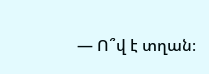— Ո՞վ է տղան։